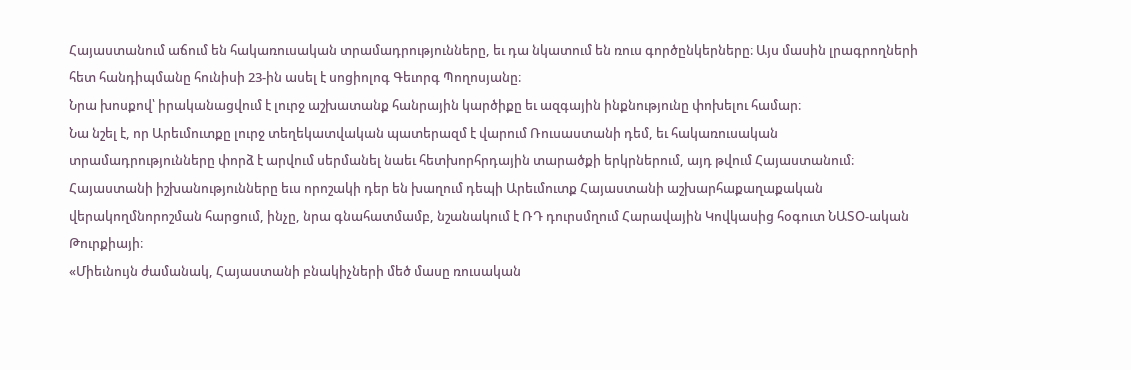Հայաստանում աճում են հակառուսական տրամադրությունները, եւ դա նկատում են ռուս գործընկերները։ Այս մասին լրագրողների հետ հանդիպմանը հունիսի 23-ին ասել է սոցիոլոգ Գեւորգ Պողոսյանը։
Նրա խոսքով՝ իրականացվում է լուրջ աշխատանք հանրային կարծիքը եւ ազգային ինքնությունը փոխելու համար։
Նա նշել է, որ Արեւմուտքը լուրջ տեղեկատվական պատերազմ է վարում Ռուսաստանի դեմ, եւ հակառուսական տրամադրությունները փորձ է արվում սերմանել նաեւ հետխորհրդային տարածքի երկրներում, այդ թվում Հայաստանում։
Հայաստանի իշխանությունները եւս որոշակի դեր են խաղում դեպի Արեւմուտք Հայաստանի աշխարհաքաղաքական վերակողմնորոշման հարցում, ինչը, նրա գնահատմամբ, նշանակում է ՌԴ դուրսմղում Հարավային Կովկասից հօգուտ ՆԱՏՕ-ական Թուրքիայի։
«Միեւնույն ժամանակ, Հայաստանի բնակիչների մեծ մասը ռուսական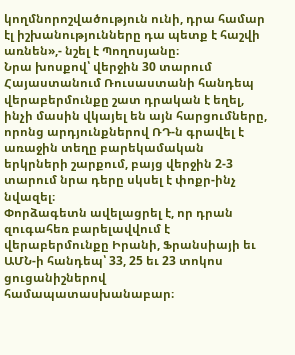կողմնորոշվածություն ունի, դրա համար էլ իշխանությունները դա պետք է հաշվի առնեն»,- նշել է Պողոսյանը։
Նրա խոսքով՝ վերջին 30 տարում Հայաստանում Ռուսաստանի հանդեպ վերաբերմունքը շատ դրական է եղել, ինչի մասին վկայել են այն հարցումները, որոնց արդյունքներով ՌԴ-ն գրավել է առաջին տեղը բարեկամական երկրների շարքում, բայց վերջին 2-3 տարում նրա դերը սկսել է փոքր-ինչ նվազել։
Փորձագետն ավելացրել է, որ դրան զուգահեռ բարելավվում է վերաբերմունքը Իրանի, Ֆրանսիայի եւ ԱՄՆ-ի հանդեպ՝ 33, 25 եւ 23 տոկոս ցուցանիշներով համապատասխանաբար։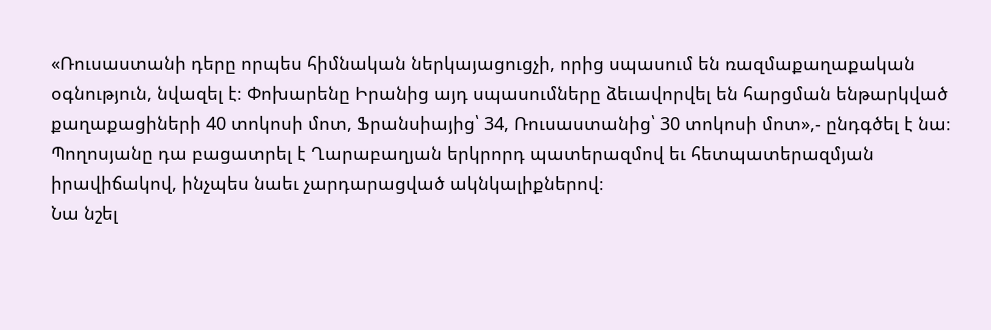«Ռուսաստանի դերը որպես հիմնական ներկայացուցչի, որից սպասում են ռազմաքաղաքական օգնություն, նվազել է։ Փոխարենը Իրանից այդ սպասումները ձեւավորվել են հարցման ենթարկված քաղաքացիների 40 տոկոսի մոտ, Ֆրանսիայից՝ 34, Ռուսաստանից՝ 30 տոկոսի մոտ»,- ընդգծել է նա։
Պողոսյանը դա բացատրել է Ղարաբաղյան երկրորդ պատերազմով եւ հետպատերազմյան իրավիճակով, ինչպես նաեւ չարդարացված ակնկալիքներով։
Նա նշել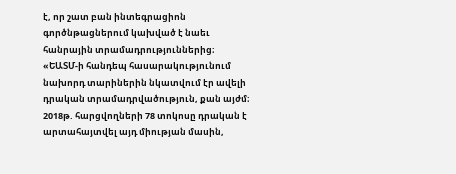է, որ շատ բան ինտեգրացիոն գործնթացներում կախված է նաեւ հանրային տրամադրություններից։
«ԵԱՏՄ-ի հանդեպ հասարակությունում նախորդ տարիներին նկատվում էր ավելի դրական տրամադրվածություն, քան այժմ։ 2018թ. հարցվողների 78 տոկոսը դրական է արտահայտվել այդ միության մասին,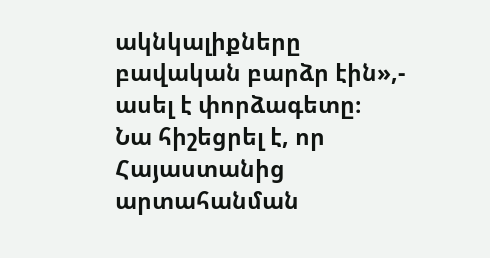ակնկալիքները բավական բարձր էին»,- ասել է փորձագետը։
Նա հիշեցրել է, որ Հայաստանից արտահանման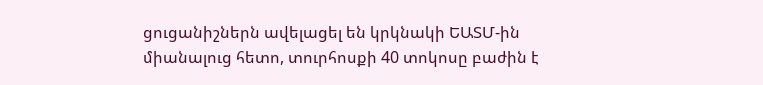ցուցանիշներն ավելացել են կրկնակի ԵԱՏՄ-ին միանալուց հետո, տուրհոսքի 40 տոկոսը բաժին է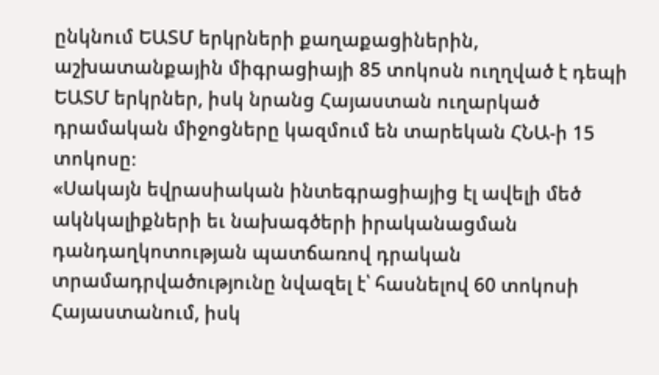ընկնում ԵԱՏՄ երկրների քաղաքացիներին, աշխատանքային միգրացիայի 85 տոկոսն ուղղված է դեպի ԵԱՏՄ երկրներ, իսկ նրանց Հայաստան ուղարկած դրամական միջոցները կազմում են տարեկան ՀՆԱ-ի 15 տոկոսը։
«Սակայն եվրասիական ինտեգրացիայից էլ ավելի մեծ ակնկալիքների եւ նախագծերի իրականացման դանդաղկոտության պատճառով դրական տրամադրվածությունը նվազել է՝ հասնելով 60 տոկոսի Հայաստանում, իսկ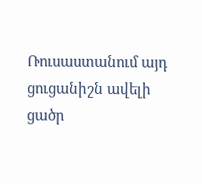Ռուսաստանում այդ ցուցանիշն ավելի ցածր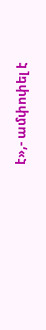է»,- ամփոփել է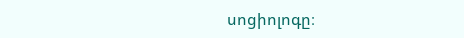սոցիոլոգը։